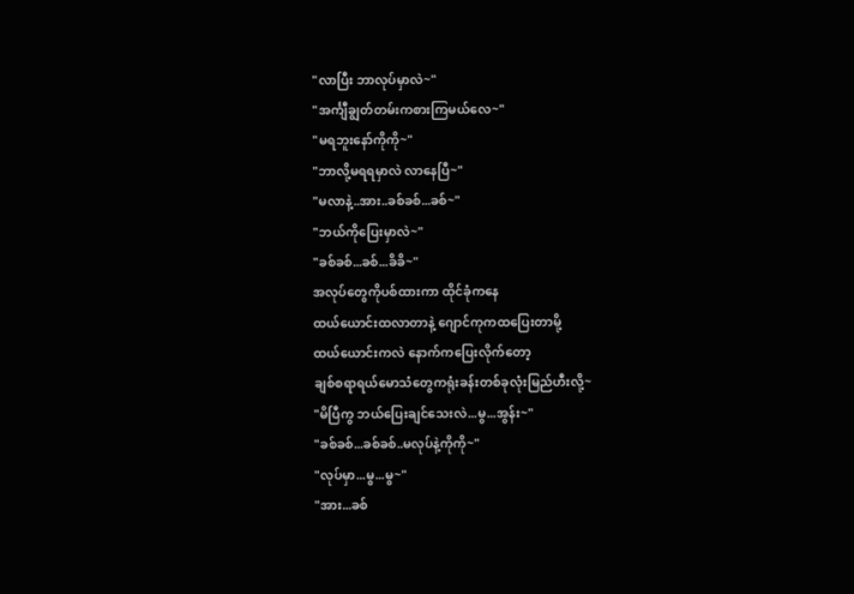"လာပြီး ဘာလုပ်မှာလဲ~"
"အင်္ကျီချွတ်တမ်းကစားကြမယ်လေ~"
"မရဘူးနော်ကိုကို~"
"ဘာလို့မရရမှာလဲ လာနေပြီ~"
"မလာနဲ့..အား..ခစ်ခစ်...ခစ်~"
"ဘယ်ကိုပြေးမှာလဲ~"
"ခစ်ခစ်...ခစ်...ခိခိ~"
အလုပ်တွေကိုပစ်ထားကာ ထိုင်ခုံကနေ
ထယ်ယောင်းထလာတာနဲ့ ဂျောင်ကုကထပြေးတာမို့
ထယ်ယောင်းကလဲ နောက်ကပြေးလိုက်တော့
ချစ်စရာရယ်မောသံတွေကရုံးခန်းတစ်ခုလုံးမြည်ဟီးလို့~
"မိပြီကွ ဘယ်ပြေးချင်သေးလဲ...မွ...အွန်း~"
"ခစ်ခစ်...ခစ်ခစ်..မလုပ်နဲ့ကိုကို~"
"လုပ်မှာ...မွ...မွ~"
"အား...ခစ်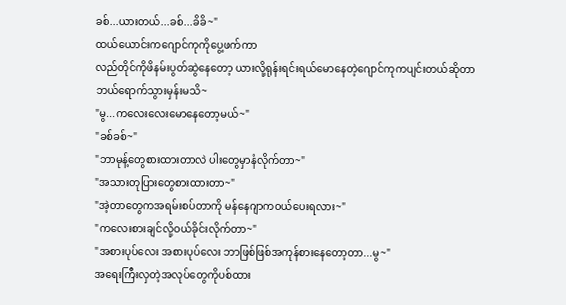ခစ်...ယားတယ်...ခစ်...ခိခိ~"
ထယ်ယောင်းကဂျောင်ကုကိုပွေ့ဖက်ကာ
လည်တိုင်ကိုဖိနမ်းပွတ်ဆွဲနေတော့ ယားလို့ရုန်းရင်းရယ်မောနေတဲ့ဂျောင်ကုကပျင်းတယ်ဆိုတာ ဘယ်ရောက်သွားမှန်းမသိ~
"မွ...ကလေးလေးမောနေတော့မယ်~"
"ခစ်ခစ်~"
"ဘာမုန့်တွေစားထားတာလဲ ပါးတွေမှာနံလိုက်တာ~"
"အသားတုပြားတွေစားထားတာ~"
"အဲ့တာတွေကအရမ်းစပ်တာကို မန်နေဂျာကဝယ်ပေးရလား~"
"ကလေးစားချင်လို့ဝယ်ခိုင်းလိုက်တာ~"
"အစားပုပ်လေး အစားပုပ်လေး ဘာဖြစ်ဖြစ်အကုန်စားနေတော့တာ...မွ~"
အရေးကြီးလှတဲ့အလုပ်တွေကိုပစ်ထား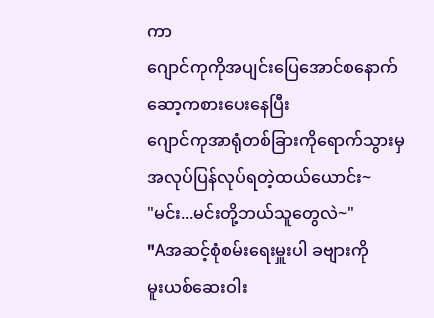ကာ
ဂျောင်ကုကိုအပျင်းပြေအောင်စနောက်ဆော့ကစားပေးနေပြီး
ဂျောင်ကုအာရုံတစ်ခြားကိုရောက်သွားမှအလုပ်ပြန်လုပ်ရတဲ့ထယ်ယောင်း~
"မင်း...မင်းတို့ဘယ်သူတွေလဲ~"
"Aအဆင့်စုံစမ်းရေးမှူးပါ ခဗျားကို
မူးယစ်ဆေးဝါး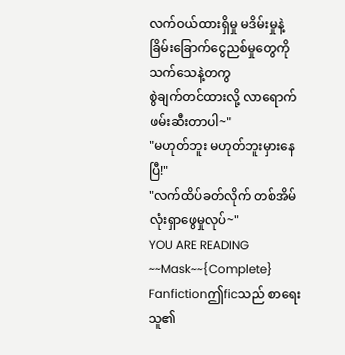လက်ဝယ်ထားရှိမှု မဒိမ်းမှုနဲ့
ခြိမ်းခြောက်ငွေညစ်မှုတွေကို သက်သေနဲ့တကွ
စွဲချက်တင်ထားလို့ လာရောက်ဖမ်းဆီးတာပါ~"
"မဟုတ်ဘူး မဟုတ်ဘူးမှားနေပြီ!"
"လက်ထိပ်ခတ်လိုက် တစ်အိမ်လုံးရှာဖွေမှုလုပ်~"
YOU ARE READING
~~Mask~~{Complete}
Fanfictionဤficသည် စာရေးသူ၏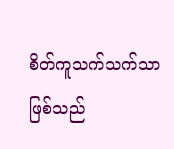စိတ်ကူသက်သက်သာဖြစ်သည်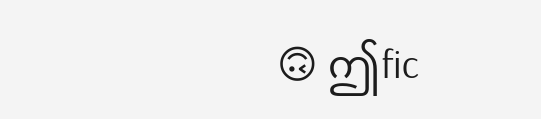🙃 ဤfic